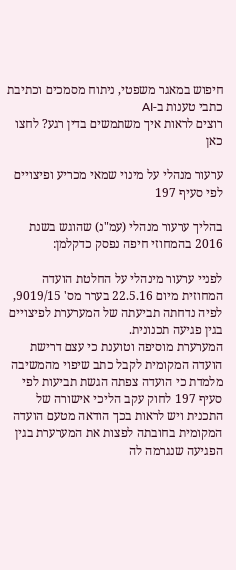חיפוש במאגר משפטי, ניתוח מסמכים וכתיבת כתבי טענות ב-AI
רוצים לראות איך משתמשים בדין רגע? לחצו כאן

ערעור מנהלי על מינוי שמאי מכריע ופיצויים לפי סעיף 197

בהליך ערעור מנהלי (עמ"נ) שהוגש בשנת 2016 בהמחוזי חיפה נפסק כדקלמן:

לפניי ערעור מינהלי על החלטת הועדה המחוזית מיום 22.5.16 בערר מס' 9019/15, לפיה נדחתה תביעתה של המערערת לפיצויים בגין פגיעה תכנונית.
המערערת מוסיפה וטוענת כי עצם דרישת הועדה המקומית לקבל כתב שיפוי מהמשיבה מלמדת כי הועדה צפתה הגשת תביעות לפי סעיף 197 לחוק עקב הליכי אישורה של התכנית ויש לראות בכך הודאה מטעם הועדה המקומית בחובתה לפצות את המערערת בגין הפגיעה שנגרמה לה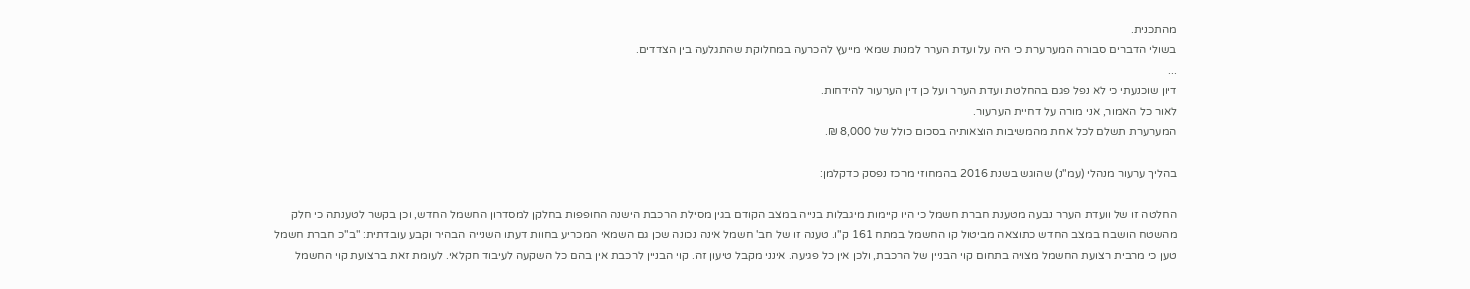מהתכנית.
בשולי הדברים סבורה המערערת כי היה על ועדת הערר למנות שמאי מייעץ להכרעה במחלוקת שהתגלעה בין הצדדים.
...
דיון שוכנעתי כי לא נפל פגם בהחלטת ועדת הערר ועל כן דין הערעור להידחות.
לאור כל האמור, אני מורה על דחיית הערעור.
המערערת תשלם לכל אחת מהמשיבות הוצאותיה בסכום כולל של 8,000 ₪.

בהליך ערעור מנהלי (עמ"נ) שהוגש בשנת 2016 בהמחוזי מרכז נפסק כדקלמן:

החלטה זו של וועדת הערר נבעה מטענת חברת חשמל כי היו קיימות מיגבלות בנייה במצב הקודם בגין מסילת הרכבת הישנה החופפות בחלקן למסדרון החשמל החדש, וכן בקשר לטענתה כי חלק מהשטח הושבח במצב החדש כתוצאה מביטול קו החשמל במתח 161 ק"ו. טענה זו של חב' חשמל אינה נכונה שכן גם השמאי המכריע בחוות דעתו השנייה הבהיר וקבע עובדתית: "ב"כ חברת חשמל טען כי מרבית רצועת החשמל מצויה בתחום קוי הבניין של הרכבת, ולכן אין כל פגיעה. אינני מקבל טיעון זה. קוי הבניין לרכבת אין בהם כל השקעה לעיבוד חקלאי. לעומת זאת ברצועת קוי החשמל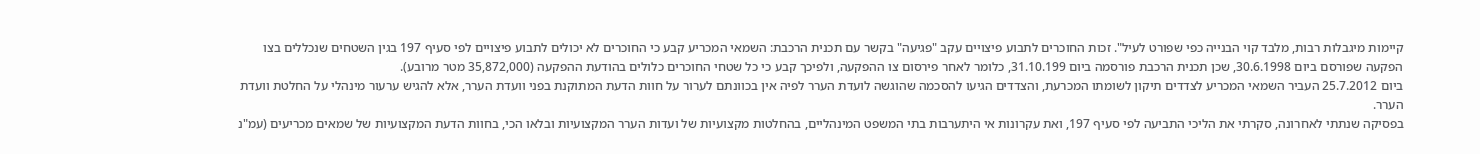קיימות מיגבלות רבות, מלבד קוי הבנייה כפי שפורט לעיל". זכות החוכרים לתבוע פיצויים עקב "פגיעה" בקשר עם תכנית הרכבת: השמאי המכריע קבע כי החוכרים לא יכולים לתבוע פיצויים לפי סעיף 197 בגין השטחים שנכללים בצו הפקעה שפורסם ביום 30.6.1998, שכן תכנית הרכבת פורסמה ביום 31.10.199, כלומר לאחר פירסום צו ההפקעה, ולפיכך קבע כי כל שטחי החוכרים כלולים בהודעת ההפקעה (35,872,000 מטר מרובע).
ביום 25.7.2012 העביר השמאי המכריע לצדדים תיקון לשומתו המכרעת, והצדדים הגיעו להסכמה שהוגשה לועדת הערר לפיה אין בכוונתם לערור על חוות הדעת המתוקנת בפני וועדת הערר, אלא להגיש ערעור מינהלי על החלטת וועדת הערר.
בפסיקה שנתתי לאחרונה, סקרתי את הליכי התביעה לפי סעיף 197, ואת עקרונות אי היתערבות בתי המשפט המינהליים, בהחלטות מקצועיות של ועדות הערר המקצועיות ובלאו הכי, בחוות הדעת המקצועיות של שמאים מכריעים (עמ"נ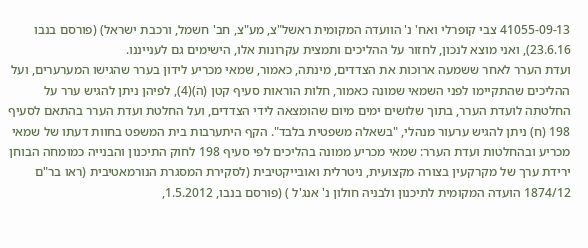41055-09-13 צבי קופרלי ואח' נ' הוועדה המקומית ראשל"צ, מע"צ, חב' חשמל, ורכבת ישראל) (פורסם בנבו 23.6.16), ואני מוצא לנכון, לחזור על ההליכים ותמצית עקרונות אלו, הישימים גם לענייננו.
ועדת הערר לאחר ששמעה ארוכות את הצדדים, מינתה, כאמור, שמאי מכריע לידון בערר שהגישו המערערים, ועל ההליכים שהתקיימו לפני השמאי שמונה כאמור, חלות הוראות סעיף קטן (ה)(4), לפיהן ניתן להגיש ערר על החלטתה לועדת הערר, בתוך שלושים ימים מיום שהומצאה לידי הצדדים, ועל החלטת ועדת הערר בהתאם לסעיף 198 (ח) ניתן להגיש ערעור מנהלי, "בשאלה משפטית בלבד". הקף היתערבות בית המשפט בחוות דעתו של שמאי מכריע ובהחלטות ועדת הערר: שמאי מכריע ממונה בהליכים לפי סעיף 198 לחוק התיכנון והבנייה כמומחה הבוחן ירידת ערך של מקרקעין בצורה מקצועית, ניטרלית ואובייקטיבית (לסקירת המסגרת הנורמאטיבית (ראו בר"ם 1874/12 הועדה המקומית לתיכנון ולבניה חולון נ' אנג'ל ) (פורסם בנבו, 1.5.2012,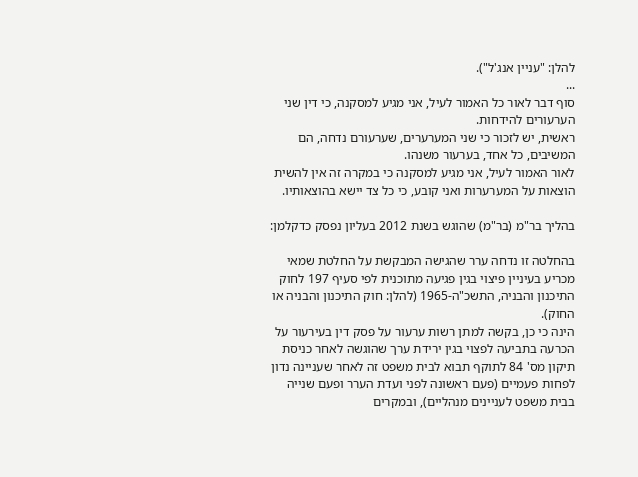להלן: "עניין אנג'ל").
...
סוף דבר לאור כל האמור לעיל, אני מגיע למסקנה, כי דין שני הערעורים להידחות.
ראשית, יש לזכור כי שני המערערים, שערעורם נדחה, הם המשיבים, כל אחד, בערעור משנהו.
לאור האמור לעיל, אני מגיע למסקנה כי במקרה זה אין להשית הוצאות על המערערות ואני קובע, כי כל צד יישא בהוצאותיו.

בהליך בר"מ (בר"מ) שהוגש בשנת 2012 בעליון נפסק כדקלמן:

בהחלטה זו נדחה ערר שהגישה המבקשת על החלטת שמאי מכריע בעיניין פיצוי בגין פגיעה מתוכנית לפי סעיף 197 לחוק התיכנון והבניה, התשכ"ה-1965 (להלן: חוק התיכנון והבניה או החוק).
הינה כי כן, בקשה למתן רשות ערעור על פסק דין בעירעור על הכרעה בתביעה לפצוי בגין ירידת ערך שהוגשה לאחר כניסת תיקון מס' 84 לתוקף תבוא לבית משפט זה לאחר שעניינה נדון לפחות פעמיים (פעם ראשונה לפני ועדת הערר ופעם שנייה בבית משפט לעניינים מנהליים), ובמקרים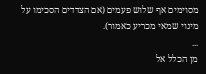מסוימים אף שלוש פעמים (אם הצדדים הסכימו על מינוי שמאי מכריע כאמור).
...
מן הכלל אל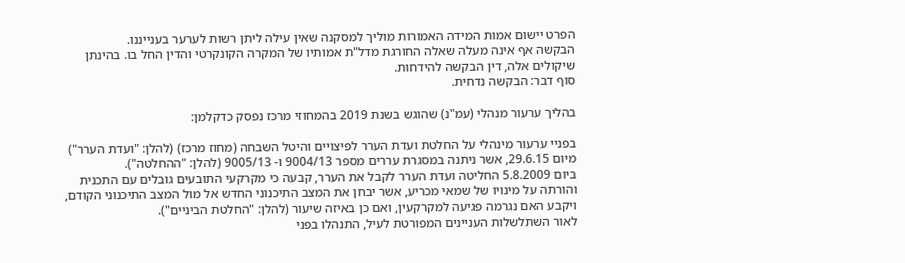הפרט יישום אמות המידה האמורות מוליך למסקנה שאין עילה ליתן רשות לערער בענייננו.
הבקשה אף אינה מעלה שאלה החורגת מדל"ת אמותיו של המקרה הקונקרטי והדין החל בו. בהינתן שיקולים אלה, דין הבקשה להידחות.
סוף דבר: הבקשה נדחית.

בהליך ערעור מנהלי (עמ"נ) שהוגש בשנת 2019 בהמחוזי מרכז נפסק כדקלמן:

בפניי ערעור מינהלי על החלטת ועדת הערר לפיצויים והיטל השבחה (מחוז מרכז) (להלן: "ועדת הערר") מיום 29.6.15, אשר ניתנה במסגרת עררים מספר 9004/13 ו- 9005/13 (להלן: "ההחלטה").
ביום 5.8.2009 החליטה ועדת הערר לקבל את הערר, קבעה כי מקרקעי התובעים גובלים עם התכנית והורתה על מינויו של שמאי מכריע, אשר יבחן את המצב התיכנוני החדש אל מול המצב התיכנוני הקודם, ויקבע האם נגרמה פגיעה למקרקעין, ואם כן באיזה שיעור (להלן: "החלטת הביניים").
לאור השתלשלות העניינים המפורטת לעיל, התנהלו בפני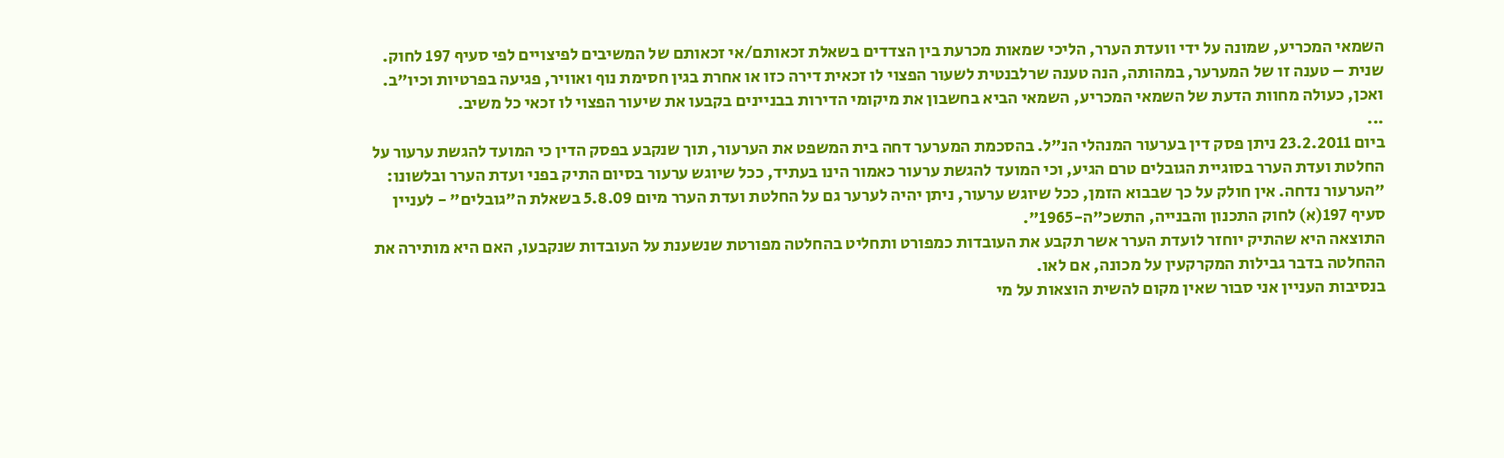השמאי המכריע, שמונה על ידי וועדת הערר, הליכי שמאות מכרעת בין הצדדים בשאלת זכאותם/אי זכאותם של המשיבים לפיצויים לפי סעיף 197 לחוק.
שנית – טענה זו של המערער, במהותה, הנה טענה שרלבנטית לשעור הפצוי לו זכאית דירה כזו או אחרת בגין חסימת נוף ואוויר, פגיעה בפרטיות וכיו"ב. ואכן, כעולה מחוות הדעת של השמאי המכריע, השמאי הביא בחשבון את מיקומי הדירות בבניינים בקבעו את שיעור הפצוי לו זכאי כל משיב.
...
ביום 23.2.2011 ניתן פסק דין בערעור המנהלי הנ"ל. בהסכמת המערער דחה בית המשפט את הערעור, תוך שנקבע בפסק הדין כי המועד להגשת ערעור על החלטת ועדת הערר בסוגיית הגובלים טרם הגיע, וכי המועד להגשת ערעור כאמור הינו בעתיד, ככל שיוגש ערעור בסיום התיק בפני ועדת הערר ובלשונו: "הערעור נדחה. אין חולק על כך שבבוא הזמן, ככל שיוגש ערעור, ניתן יהיה לערער גם על החלטת ועדת הערר מיום 5.8.09 בשאלת ה"גובלים" - לעניין סעיף 197(א) לחוק התכנון והבנייה, התשכ"ה-1965".
התוצאה היא שהתיק יוחזר לועדת הערר אשר תקבע את העובדות כמפורט ותחליט בהחלטה מפורטת שנשענת על העובדות שנקבעו, האם היא מותירה את ההחלטה בדבר גבילות המקרקעין על מכונה, אם לאו.
בנסיבות העניין אני סבור שאין מקום להשית הוצאות על מי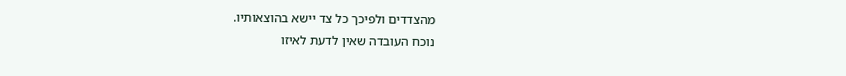מהצדדים ולפיכך כל צד יישא בהוצאותיו.
נוכח העובדה שאין לדעת לאיזו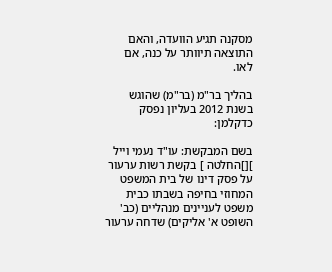מסקנה תגיע הוועדה, והאם התוצאה תיוותר על כנה, אם לאו.

בהליך בר"מ (בר"מ) שהוגש בשנת 2012 בעליון נפסק כדקלמן:

בשם המבקשת: עו"ד נעמי וייל ][]החלטה ] בקשת רשות ערעור על פסק דינו של בית המשפט המחוזי בחיפה בשבתו כבית משפט לעניינים מנהליים (כב' השופט א' אליקים) שדחה ערעור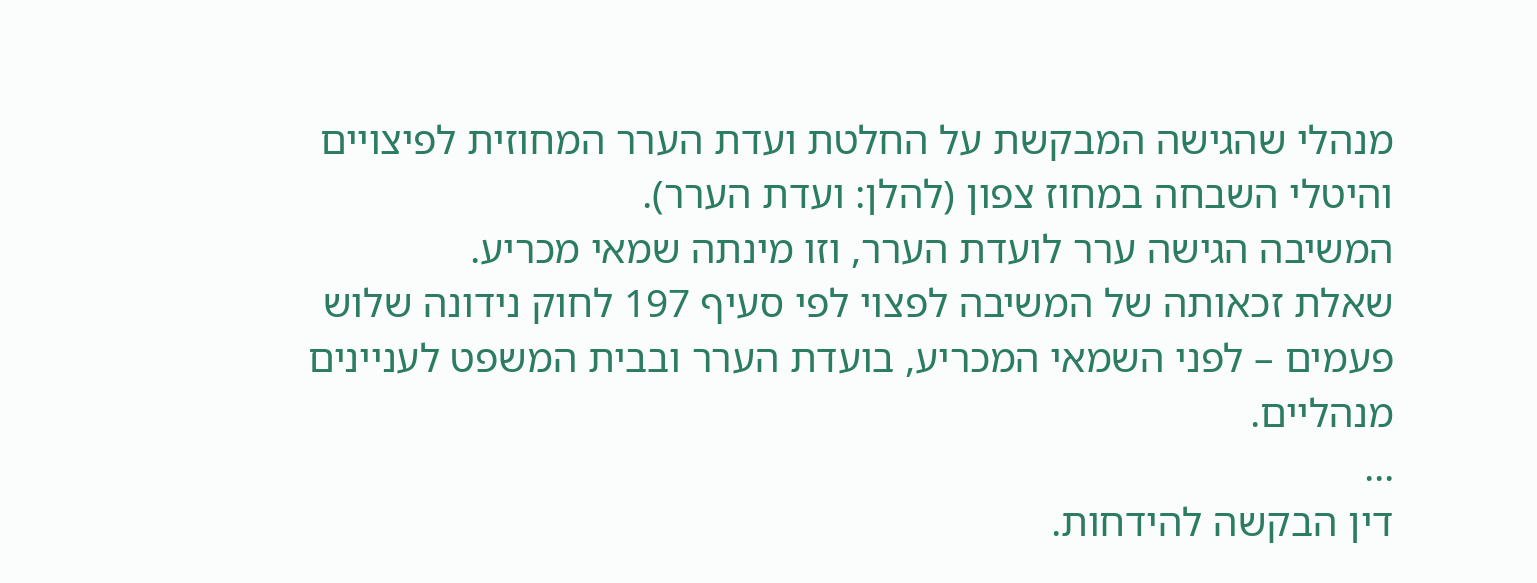מנהלי שהגישה המבקשת על החלטת ועדת הערר המחוזית לפיצויים והיטלי השבחה במחוז צפון (להלן: ועדת הערר).
המשיבה הגישה ערר לועדת הערר, וזו מינתה שמאי מכריע.
שאלת זכאותה של המשיבה לפצוי לפי סעיף 197 לחוק נידונה שלוש פעמים – לפני השמאי המכריע, בועדת הערר ובבית המשפט לעניינים מנהליים.
...
דין הבקשה להידחות.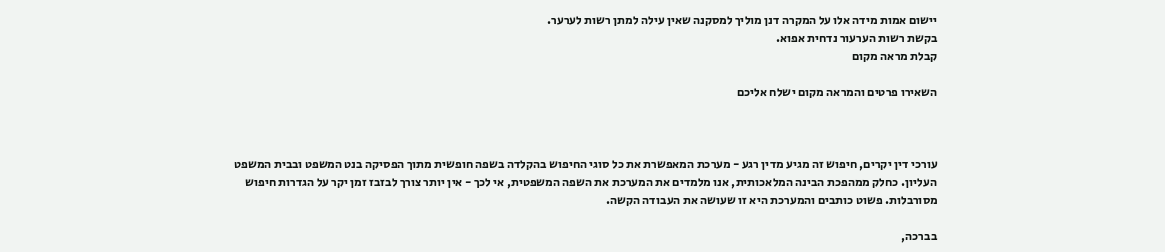יישום אמות מידה אלו על המקרה דנן מוליך למסקנה שאין עילה למתן רשות לערער.
בקשת רשות הערעור נדחית אפוא.
קבלת מראה מקום

השאירו פרטים והמראה מקום ישלח אליכם



עורכי דין יקרים, חיפוש זה מגיע מדין רגע - מערכת המאפשרת את כל סוגי החיפוש בהקלדה בשפה חופשית מתוך הפסיקה בנט המשפט ובבית המשפט העליון. כחלק ממהפכת הבינה המלאכותית, אנו מלמדים את המערכת את השפה המשפטית, אי לכך - אין יותר צורך לבזבז זמן יקר על הגדרות חיפוש מסורבלות. פשוט כותבים והמערכת היא זו שעושה את העבודה הקשה.

בברכה,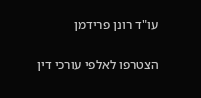עו"ד רונן פרידמן

הצטרפו לאלפי עורכי דין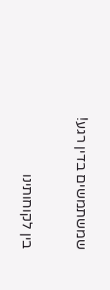שמשתמשים בדין רגע!

בין לקוחותינו